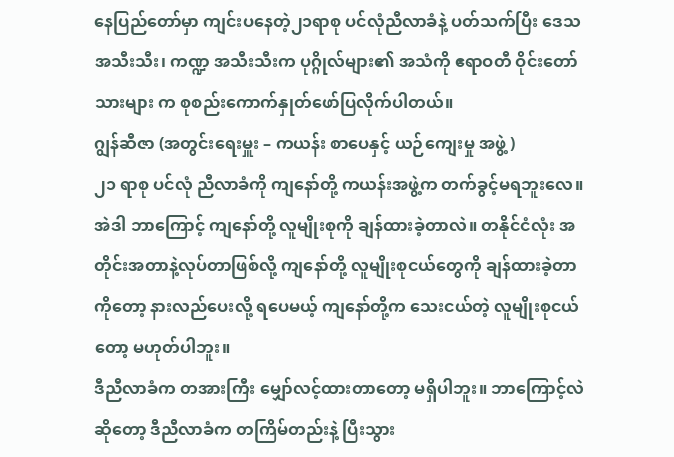နေပြည်တော်မှာ ကျင်းပနေတဲ့၂၁ရာစု ပင်လုံညီလာခံနဲ့ ပတ်သက်ပြီး ဒေသအသီးသီး၊ ကဏ္ဍ အသီးသီးက ပုဂ္ဂိုလ်များ၏ အသံကို ဧရာဝတီ ဝိုင်းတော်သားများ က စုစည်းကောက်နှုတ်ဖော်ပြလိုက်ပါတယ်။
ဂျွန်ဆီဇာ (အတွင်းရေးမှူး – ကယန်း စာပေနှင့် ယဉ်ကျေးမှု အဖွဲ့ )
၂၁ ရာစု ပင်လုံ ညီလာခံကို ကျနော်တို့ ကယန်းအဖွဲ့က တက်ခွင့်မရဘူးလေ။ အဲဒါ ဘာကြောင့် ကျနော်တို့ လူမျိုးစုကို ချန်ထားခဲ့တာလဲ။ တနိုင်ငံလုံး အတိုင်းအတာနဲ့လုပ်တာဖြစ်လို့ ကျနော်တို့ လူမျိုးစုငယ်တွေကို ချန်ထားခဲ့တာကိုတော့ နားလည်ပေးလို့ ရပေမယ့် ကျနော်တို့က သေးငယ်တဲ့ လူမျိုးစုငယ်တော့ မဟုတ်ပါဘူး။
ဒီညီလာခံက တအားကြီး မျှော်လင့်ထားတာတော့ မရှိပါဘူး။ ဘာကြောင့်လဲဆိုတော့ ဒီညီလာခံက တကြိမ်တည်းနဲ့ ပြီးသွား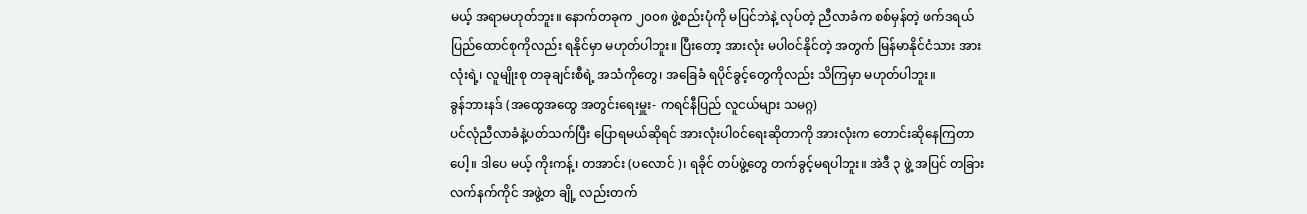မယ့် အရာမဟုတ်ဘူး။ နောက်တခုက ၂၀၀၈ ဖွဲ့စည်းပုံကို မပြင်ဘဲနဲ့ လုပ်တဲ့ ညီလာခံက စစ်မှန်တဲ့ ဖက်ဒရယ် ပြည်ထောင်စုကိုလည်း ရနိုင်မှာ မဟုတ်ပါဘူး။ ပြီးတော့ အားလုံး မပါ၀င်နိုင်တဲ့ အတွက် မြန်မာနိုင်ငံသား အားလုံးရဲ့၊ လူမျိုးစု တခုချင်းစီရဲ့ အသံကိုတွေ၊ အခြေခံ ရပိုင်ခွင့်တွေကိုလည်း သိကြမှာ မဟုတ်ပါဘူး။
ခွန်ဘားနဒ် (အထွေအထွေ အတွင်းရေးမှူး- ကရင်နီပြည် လူငယ်များ သမဂ္ဂ)
ပင်လုံညီလာခံနဲ့ပတ်သက်ပြီး ပြောရမယ်ဆိုရင် အားလုံးပါ၀င်ရေးဆိုတာကို အားလုံးက တောင်းဆိုနေကြတာပေါ့။ ဒါပေ မယ့် ကိုးကန့်၊ တအာင်း (ပလောင် )၊ ရခိုင် တပ်ဖွဲ့တွေ တက်ခွင့်မရပါဘူး။ အဲဒီ ၃ ဖွဲ့ အပြင် တခြား လက်နက်ကိုင် အဖွဲ့တ ချို့ လည်းတက်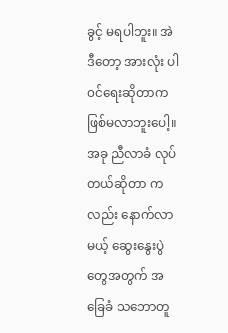ခွင့် မရပါဘူး။ အဲဒီတော့ အားလုံး ပါ၀င်ရေးဆိုတာက ဖြစ်မလာဘူးပေါ့။ အခု ညီလာခံ လုပ်တယ်ဆိုတာ ကလည်း နောက်လာမယ့် ဆွေးနွေးပွဲတွေအတွက် အခြေခံ သဘောတူ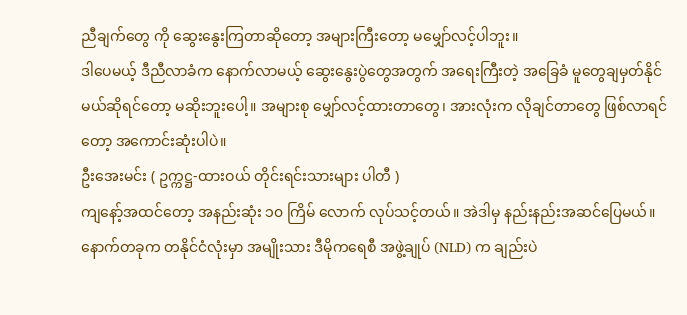ညီချက်တွေ ကို ဆွေးနွေးကြတာဆိုတော့ အများကြီးတော့ မမျှော်လင့်ပါဘူး။
ဒါပေမယ့် ဒီညီလာခံက နောက်လာမယ့် ဆွေးနွေးပွဲတွေအတွက် အရေးကြီးတဲ့ အခြေခံ မူတွေချမှတ်နိုင်မယ်ဆိုရင်တော့ မဆိုးဘူးပေါ့။ အများစု မျှော်လင့်ထားတာတွေ၊ အားလုံးက လိုချင်တာတွေ ဖြစ်လာရင်တော့ အကောင်းဆုံးပါပဲ။
ဦးအေးမင်း ( ဥက္ကဋ္ဌ-ထားဝယ် တိုင်းရင်းသားများ ပါတီ )
ကျနော့်အထင်တော့ အနည်းဆုံး ၁၀ ကြိမ် လောက် လုပ်သင့်တယ်။ အဲဒါမှ နည်းနည်းအဆင်ပြေမယ်။ နောက်တခုက တနိုင်ငံလုံးမှာ အမျိုးသား ဒီမိုကရေစီ အဖွဲ့ချုပ် (NLD) က ချည်းပဲ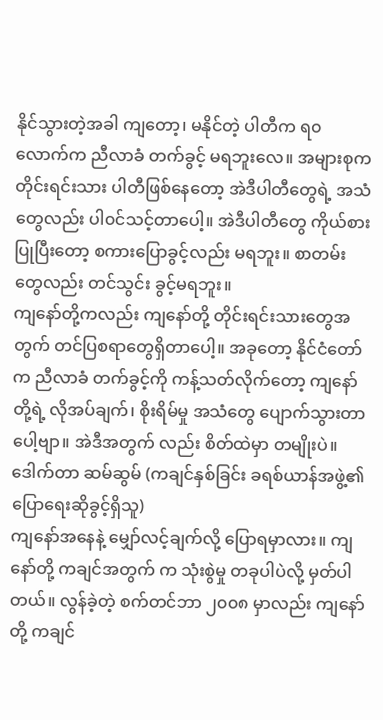နိုင်သွားတဲ့အခါ ကျတော့၊ မနိုင်တဲ့ ပါတီက ရ၀ လောက်က ညီလာခံ တက်ခွင့် မရဘူးလေ။ အများစုက တိုင်းရင်းသား ပါတီဖြစ်နေတော့ အဲဒီပါတီတွေရဲ့ အသံတွေလည်း ပါ၀င်သင့်တာပေါ့။ အဲဒီပါတီတွေ ကိုယ်စားပြုပြီးတော့ စကားပြောခွင့်လည်း မရဘူး။ စာတမ်းတွေလည်း တင်သွင်း ခွင့်မရဘူး။
ကျနော်တို့ကလည်း ကျနော်တို့ တိုင်းရင်းသားတွေအတွက် တင်ပြစရာတွေရှိတာပေါ့။ အခုတော့ နိုင်ငံတော်က ညီလာခံ တက်ခွင့်ကို ကန့်သတ်လိုက်တော့ ကျနော်တို့ရဲ့ လိုအပ်ချက်၊ စိုးရိမ်မှု အသံတွေ ပျောက်သွားတာပေါ့ဗျာ။ အဲဒီအတွက် လည်း စိတ်ထဲမှာ တမျိုးပဲ။
ဒေါက်တာ ဆမ်ဆွမ် (ကချင်နှစ်ခြင်း ခရစ်ယာန်အဖွဲ့၏ ပြောရေးဆိုခွင့်ရှိသူ)
ကျနော်အနေနဲ့ မျှော်လင့်ချက်လို့ ပြောရမှာလား။ ကျနော်တို့ ကချင်အတွက် က သုံးစွဲမှု တခုပါပဲလို့ မှတ်ပါတယ်။ လွန်ခဲ့တဲ့ စက်တင်ဘာ ၂၀၀၈ မှာလည်း ကျနော်တို့ ကချင်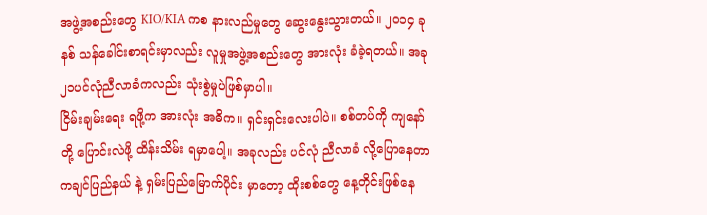အဖွဲ့အစည်းတွေ KIO/KIA ကစ နားလည်မှုတွေ ဆွေးနွေးသွားတယ်။ ၂၀၁၄ ခုနစ် သန်ခေါင်းစာရင်းမှာလည်း လူမှုအဖွဲ့အစည်းတွေ အားလုံး ခံခဲ့ရတယ်။ အခု ၂၁ပင်လုံညီလာခံကလည်း သုံးစွဲမှုပဲဖြစ်မှာပါ။
ငြိမ်းချမ်းရေး ရဖို့က အားလုံး အဓိက။ ရှင်းရှင်းလေးပါပဲ။ စစ်တပ်ကို ကျနော်တို့ ပြောင်းလဲဖို့ ထိန်းသိမ်း ရမှာပေါ့။ အခုလည်း ပင်လုံ ညီလာခံ လို့ပြောနေတာ ကချင်ပြည်နယ် နဲ့ ရှမ်းပြည်မြောက်ပိုင်း မှာတော့ ထိုးစစ်တွေ နေ့တိုင်းဖြစ်နေ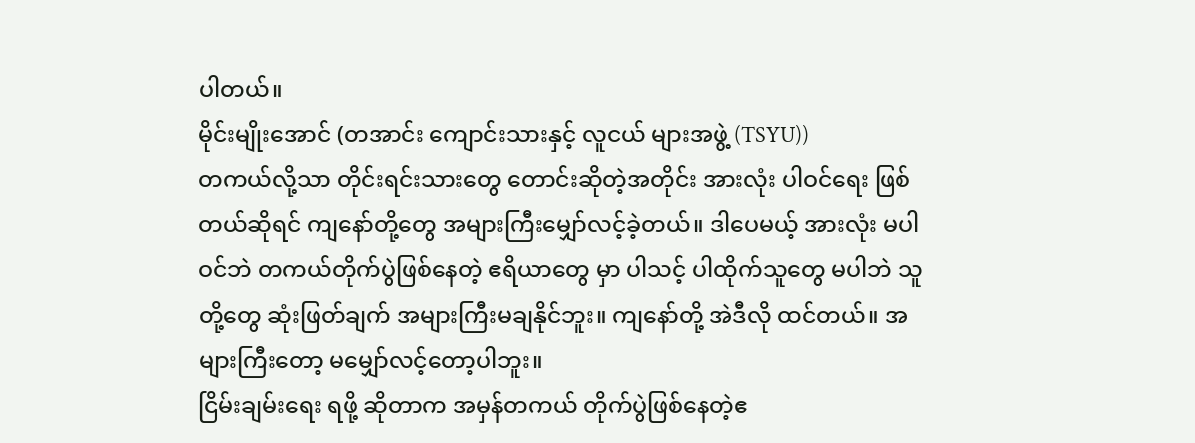ပါတယ်။
မိုင်းမျိုးအောင် (တအာင်း ကျောင်းသားနှင့် လူငယ် များအဖွဲ့ (TSYU))
တကယ်လို့သာ တိုင်းရင်းသားတွေ တောင်းဆိုတဲ့အတိုင်း အားလုံး ပါဝင်ရေး ဖြစ်တယ်ဆိုရင် ကျနော်တို့တွေ အများကြီးမျှော်လင့်ခဲ့တယ်။ ဒါပေမယ့် အားလုံး မပါဝင်ဘဲ တကယ်တိုက်ပွဲဖြစ်နေတဲ့ ဧရိယာတွေ မှာ ပါသင့် ပါထိုက်သူတွေ မပါဘဲ သူတို့တွေ ဆုံးဖြတ်ချက် အများကြီးမချနိုင်ဘူး။ ကျနော်တို့ အဲဒီလို ထင်တယ်။ အများကြီးတော့ မမျှော်လင့်တော့ပါဘူး။
ငြိမ်းချမ်းရေး ရဖို့ ဆိုတာက အမှန်တကယ် တိုက်ပွဲဖြစ်နေတဲ့ဧ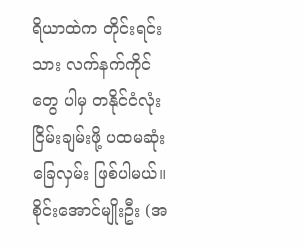ရိယာထဲက တိုင်းရင်းသား လက်နက်ကိုင်တွေ ပါမှ တနိုင်ငံလုံး ငြိမ်းချမ်းဖို့ ပထမဆုံး ခြေလှမ်း ဖြစ်ပါမယ်။
စိုင်းအောင်မျိုးဦး (အ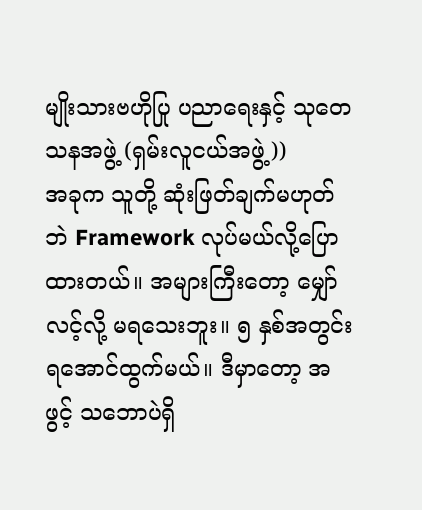မျိုးသားဗဟိုပြု ပညာရေးနှင့် သုတေသနအဖွဲ့ (ရှမ်းလူငယ်အဖွဲ့))
အခုက သူတို့ ဆုံးဖြတ်ချက်မဟုတ်ဘဲ Framework လုပ်မယ်လို့ပြောထားတယ်။ အများကြီးတော့ မျှော်လင့်လို့ မရသေးဘူး။ ၅ နှစ်အတွင်း ရအောင်ထွက်မယ်။ ဒီမှာတော့ အဖွင့် သဘောပဲရှိ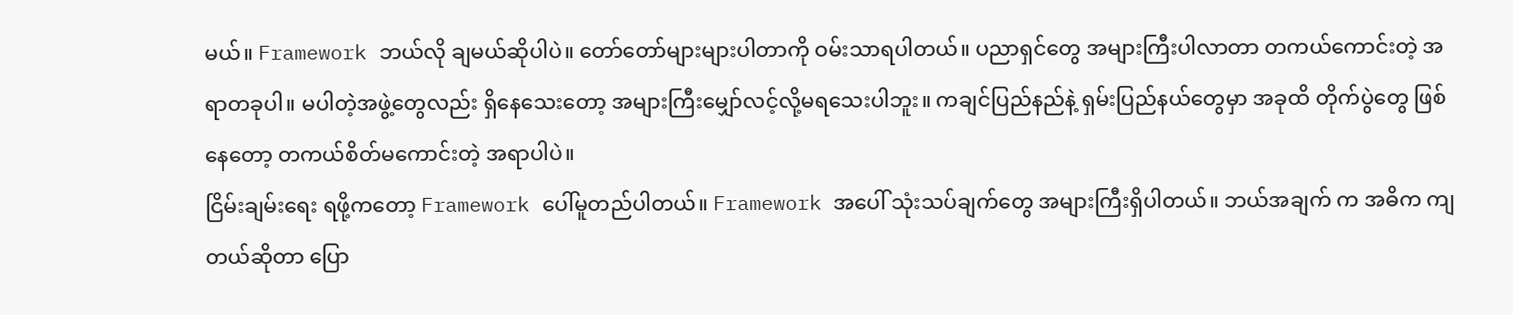မယ်။ Framework ဘယ်လို ချမယ်ဆိုပါပဲ။ တော်တော်များများပါတာကို ဝမ်းသာရပါတယ်။ ပညာရှင်တွေ အများကြီးပါလာတာ တကယ်ကောင်းတဲ့ အရာတခုပါ။ မပါတဲ့အဖွဲ့တွေလည်း ရှိနေသေးတော့ အများကြီးမျှော်လင့်လို့မရသေးပါဘူး။ ကချင်ပြည်နည်နဲ့ ရှမ်းပြည်နယ်တွေမှာ အခုထိ တိုက်ပွဲတွေ ဖြစ်နေတော့ တကယ်စိတ်မကောင်းတဲ့ အရာပါပဲ။
ငြိမ်းချမ်းရေး ရဖို့ကတော့ Framework ပေါ်မူတည်ပါတယ်။ Framework အပေါ် သုံးသပ်ချက်တွေ အများကြီးရှိပါတယ်။ ဘယ်အချက် က အဓိက ကျတယ်ဆိုတာ ပြော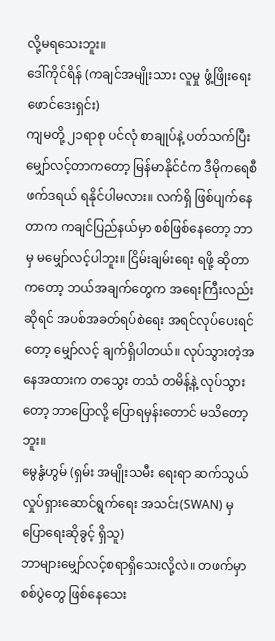လို့မရသေးဘူး။
ဒေါ်ကိုင်ရိန် (ကချင်အမျိုးသား လူမှု ဖွံ့ဖြိုးရေး ဖောင်ဒေးရှင်း)
ကျမတို့ ၂၁ရာစု ပင်လုံ စာချုပ်နဲ့ ပတ်သက်ပြီး မျှော်လင့်တာကတော့ မြန်မာနိုင်ငံက ဒီမိုကရေစီ ဖက်ဒရယ် ရနိုင်ပါမလား။ လက်ရှိ ဖြစ်ပျက်နေတာက ကချင်ပြည်နယ်မှာ စစ်ဖြစ်နေတော့ ဘာမှ မမျှော်လင့်ပါဘူး။ ငြိမ်းချမ်းရေး ရဖို့ ဆိုတာကတော့ ဘယ်အချက်တွေက အရေးကြီးလည်းဆိုရင် အပစ်အခတ်ရပ်စဲရေး အရင်လုပ်ပေးရင်တော့ မျှော်လင့် ချက်ရှိပါတယ်။ လုပ်သွားတဲ့အနေအထားက တသွေး တသံ တမိန့်နဲ့ လုပ်သွားတော့ ဘာပြောလို့ ပြောရမှန်းတောင် မသိတော့ဘူး။
မွေနွံဟွမ် (ရှမ်း အမျိုးသမီး ရေးရာ ဆက်သွယ်လှုပ်ရှားဆောင်ရွက်ရေး အသင်း(SWAN) မှပြောရေးဆိုခွင့် ရှိသူ)
ဘာများမျှော်လင့်စရာရှိသေးလို့လဲ။ တဖက်မှာ စစ်ပွဲတွေ ဖြစ်နေသေး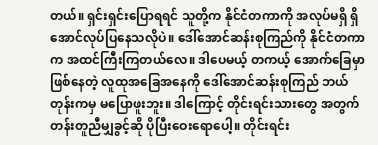တယ်။ ရှင်းရှင်းပြောရရင် သူတို့က နိုင်ငံတကာကို အလုပ်မရှိ ရှိအောင်လုပ်ပြနေသလိုပဲ။ ဒေါ်အောင်ဆန်းစုကြည်ကို နိုင်ငံတကာက အထင်ကြီးကြတယ်လေ။ ဒါပေမယ့် တကယ့် အောက်ခြေမှာ ဖြစ်နေတဲ့ လူထုအခြေအနေကို ဒေါ်အောင်ဆန်းစုကြည် ဘယ်တုန်းကမှ မပြောဖူးဘူး။ ဒါကြောင့် တိုင်းရင်းသားတွေ အတွက် တန်းတူညီမျှခွင့်ဆို ပိုပြီးဝေးရောပေါ့။ တိုင်းရင်း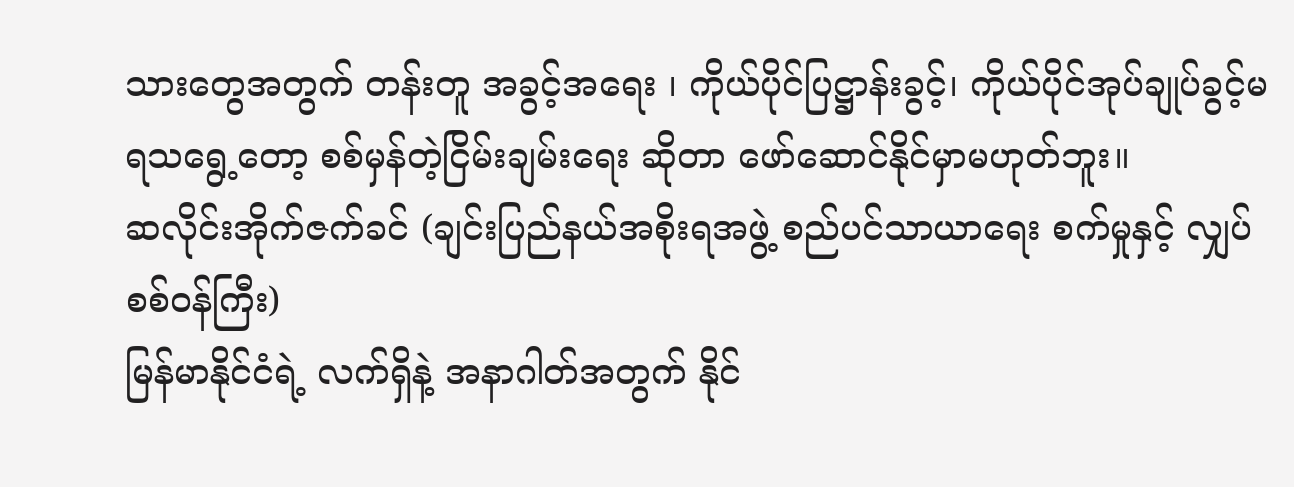သားတွေအတွက် တန်းတူ အခွင့်အရေး ၊ ကိုယ်ပိုင်ပြဋ္ဌာန်းခွင့်၊ ကိုယ်ပိုင်အုပ်ချုပ်ခွင့်မရသရွေ့တော့ စစ်မှန်တဲ့ငြိမ်းချမ်းရေး ဆိုတာ ဖော်ဆောင်နိုင်မှာမဟုတ်ဘူး။
ဆလိုင်းအိုက်ဇက်ခင် (ချင်းပြည်နယ်အစိုးရအဖွဲ့ စည်ပင်သာယာရေး စက်မှုနှင့် လျှပ်စစ်ဝန်ကြီး)
မြန်မာနိုင်ငံရဲ့ လက်ရှိနဲ့ အနာဂါတ်အတွက် နိုင်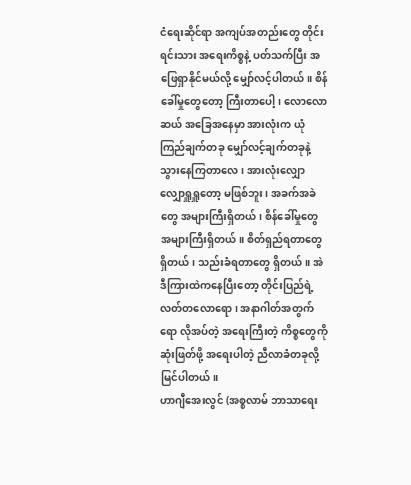ငံရေးဆိုင်ရာ အကျပ်အတည်းတွေ တိုင်းရင်းသား အရေးကိစ္စနဲ့ ပတ်သက်ပြီး အဖြေရှာနိုင်မယ်လို့ မျှော်လင့်ပါတယ်။ စိန်ခေါ်မှုတွေတော့ ကြီးတာပေါ့၊ လောလောဆယ် အခြေအနေမှာ အားလုံးက ယုံကြည်ချက်တခု မျှော်လင့်ချက်တခုနဲ့ သွားနေကြတာလေ၊ အားလုံးလျှောလျှောရှူရှူတော့ မဖြစ်ဘူး၊ အခက်အခဲတွေ အများကြီးရှိတယ်၊ စိန်ခေါ်မှုတွေ အများကြီးရှိတယ်။ စိတ်ရှည်ရတာတွေ ရှိတယ်၊ သည်းခံရတာတွေ ရှိတယ်။ အဲဒီကြားထဲကနေပြီးတော့ တိုင်းပြည်ရဲ့ လတ်တလောရော ၊ အနာဂါတ်အတွက်ရော လိုအပ်တဲ့ အရေးကြီးတဲ့ ကိစ္စတွေကို ဆုံးဖြတ်ဖို့ အရေးပါတဲ့ ညီလာခံတခုလို့ မြင်ပါတယ်။
ဟာဂျီအေးလွင် (အစ္စလာမ် ဘာသာရေး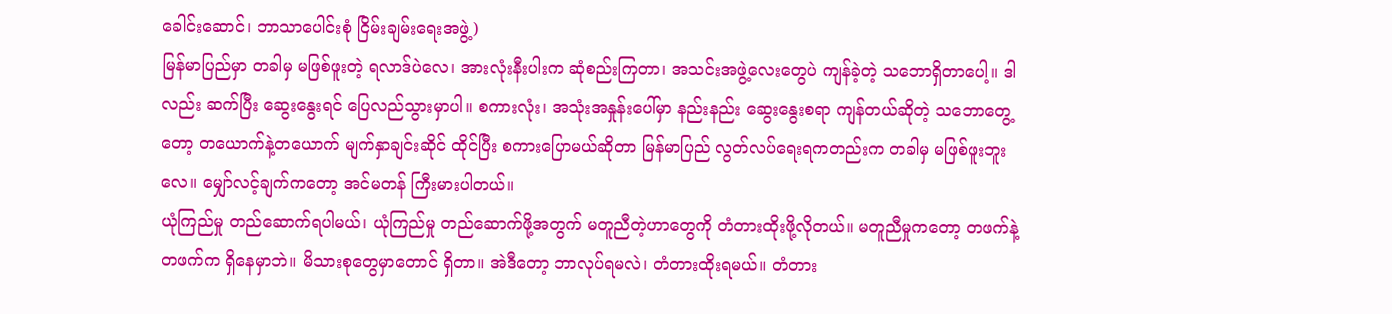ခေါင်းဆောင်၊ ဘာသာပေါင်းစုံ ငြိမ်းချမ်းရေးအဖွဲ့)
မြန်မာပြည်မှာ တခါမှ မဖြစ်ဖူးတဲ့ ရလာဒ်ပဲလေ၊ အားလုံးနီးပါးက ဆုံစည်းကြတာ၊ အသင်းအဖွဲ့လေးတွေပဲ ကျန်ခဲ့တဲ့ သဘောရှိတာပေါ့။ ဒါလည်း ဆက်ပြီး ဆွေးနွေးရင် ပြေလည်သွားမှာပါ။ စကားလုံး၊ အသုံးအနှုန်းပေါ်မှာ နည်းနည်း ဆွေးနွေးစရာ ကျန်တယ်ဆိုတဲ့ သဘောတွေ့တော့ တယောက်နဲ့တယောက် မျက်နှာချင်းဆိုင် ထိုင်ပြီး စကားပြောမယ်ဆိုတာ မြန်မာပြည် လွတ်လပ်ရေးရကတည်းက တခါမှ မဖြစ်ဖူးဘူးလေ။ မျှော်လင့်ချက်ကတော့ အင်မတန် ကြီးမားပါတယ်။
ယုံကြည်မှု တည်ဆောက်ရပါမယ်၊ ယုံကြည်မှု တည်ဆောက်ဖို့အတွက် မတူညီတဲ့ဟာတွေကို တံတားထိုးဖို့လိုတယ်။ မတူညီမှုကတော့ တဖက်နဲ့တဖက်က ရှိနေမှာဘဲ။ မိသားစုတွေမှာတောင် ရှိတာ။ အဲဒီတော့ ဘာလုပ်ရမလဲ၊ တံတားထိုးရမယ်။ တံတား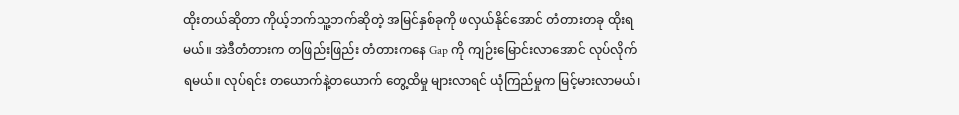ထိုးတယ်ဆိုတာ ကိုယ့်ဘက်သူ့ဘက်ဆိုတဲ့ အမြင်နှစ်ခုကို ဖလှယ်နိုင်အောင် တံတားတခု ထိုးရမယ်။ အဲဒီတံတားက တဖြည်းဖြည်း တံတားကနေ Gap ကို ကျဉ်းမြောင်းလာအောင် လုပ်လိုက်ရမယ်။ လုပ်ရင်း တယောက်နဲ့တယောက် တွေ့ထိမှု များလာရင် ယုံကြည်မှုက မြင့်မားလာမယ်၊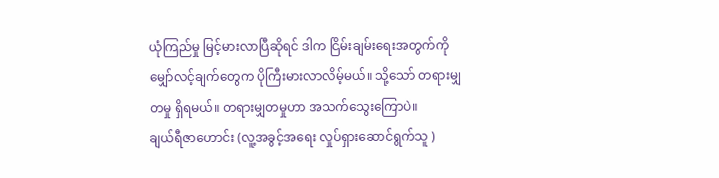ယုံကြည်မှု မြင့်မားလာပြီဆိုရင် ဒါက ငြိမ်းချမ်းရေးအတွက်ကို မျှော်လင့်ချက်တွေက ပိုကြီးမားလာလိမ့်မယ်။ သို့သော် တရားမျှတမှု ရှိရမယ်။ တရားမျှတမှုဟာ အသက်သွေးကြောပဲ။
ချယ်ရီဇာဟောင်း (လူ့အခွင့်အရေး လှုပ်ရှားဆောင်ရွက်သူ )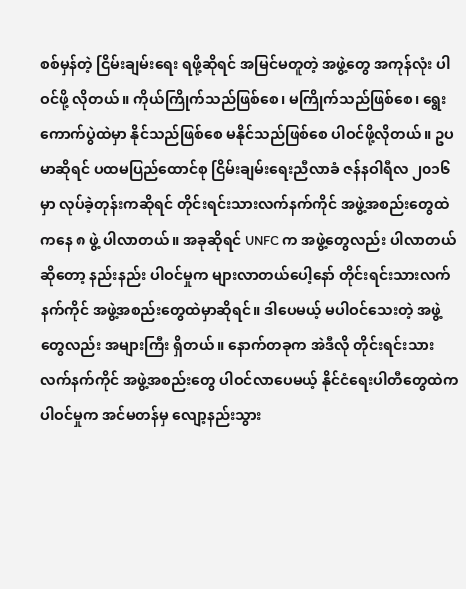စစ်မှန်တဲ့ ငြိမ်းချမ်းရေး ရဖို့ဆိုရင် အမြင်မတူတဲ့ အဖွဲ့တွေ အကုန်လုံး ပါဝင်ဖို့ လိုတယ်။ ကိုယ်ကြိုက်သည်ဖြစ်စေ၊ မကြိုက်သည်ဖြစ်စေ၊ ရွေးကောက်ပွဲထဲမှာ နိုင်သည်ဖြစ်စေ မနိုင်သည်ဖြစ်စေ ပါဝင်ဖို့လိုတယ်။ ဥပမာဆိုရင် ပထမပြည်ထောင်စု ငြိမ်းချမ်းရေးညီလာခံ ဇန်နဝါရီလ ၂၀၁၆ မှာ လုပ်ခဲ့တုန်းကဆိုရင် တိုင်းရင်းသားလက်နက်ကိုင် အဖွဲ့အစည်းတွေထဲကနေ ၈ ဖွဲ့ ပါလာတယ်။ အခုဆိုရင် UNFC က အဖွဲ့တွေလည်း ပါလာတယ်ဆိုတော့ နည်းနည်း ပါဝင်မှုက များလာတယ်ပေါ့နော် တိုင်းရင်းသားလက်နက်ကိုင် အဖွဲ့အစည်းတွေထဲမှာဆိုရင်။ ဒါပေမယ့် မပါဝင်သေးတဲ့ အဖွဲ့တွေလည်း အများကြီး ရှိတယ်။ နောက်တခုက အဲဒီလို တိုင်းရင်းသား လက်နက်ကိုင် အဖွဲ့အစည်းတွေ ပါဝင်လာပေမယ့် နိုင်ငံရေးပါတီတွေထဲက ပါဝင်မှုက အင်မတန်မှ လျော့နည်းသွား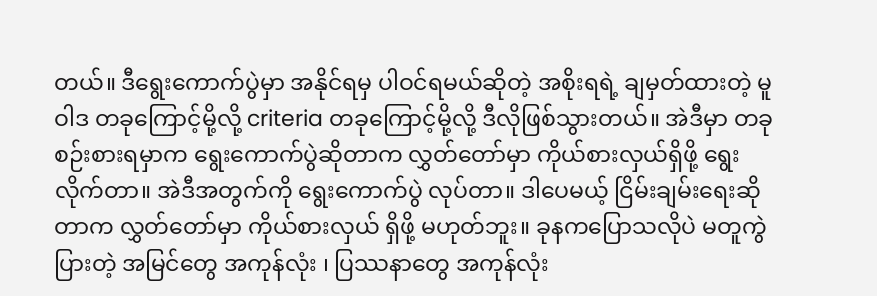တယ်။ ဒီရွေးကောက်ပွဲမှာ အနိုင်ရမှ ပါဝင်ရမယ်ဆိုတဲ့ အစိုးရရဲ့ ချမှတ်ထားတဲ့ မူဝါဒ တခုကြောင့်မို့လို့ criteria တခုကြောင့်မို့လို့ ဒီလိုဖြစ်သွားတယ်။ အဲဒီမှာ တခုစဉ်းစားရမှာက ရွေးကောက်ပွဲဆိုတာက လွှတ်တော်မှာ ကိုယ်စားလှယ်ရှိဖို့ ရွေးလိုက်တာ။ အဲဒီအတွက်ကို ရွေးကောက်ပွဲ လုပ်တာ။ ဒါပေမယ့် ငြိမ်းချမ်းရေးဆိုတာက လွှတ်တော်မှာ ကိုယ်စားလှယ် ရှိဖို့ မဟုတ်ဘူး။ ခုနကပြောသလိုပဲ မတူကွဲပြားတဲ့ အမြင်တွေ အကုန်လုံး ၊ ပြဿနာတွေ အကုန်လုံး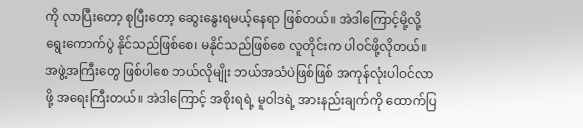ကို လာပြီးတော့ စုပြီးတော့ ဆွေးနွေးရမယ့်နေရာ ဖြစ်တယ်။ အဲဒါကြောင့်မို့လို့ ရွေးကောက်ပွဲ နိုင်သည်ဖြစ်စေ၊ မနိုင်သည်ဖြစ်စေ လူတိုင်းက ပါဝင်ဖို့လိုတယ်။ အဖွဲ့အကြီးတွေ ဖြစ်ပါစေ ဘယ်လိုမျိုး ဘယ်အသံပဲဖြစ်ဖြစ် အကုန်လုံးပါဝင်လာဖို့ အရေးကြီးတယ်။ အဲဒါကြောင့် အစိုးရရဲ့ မူဝါဒရဲ့ အားနည်းချက်ကို ထောက်ပြ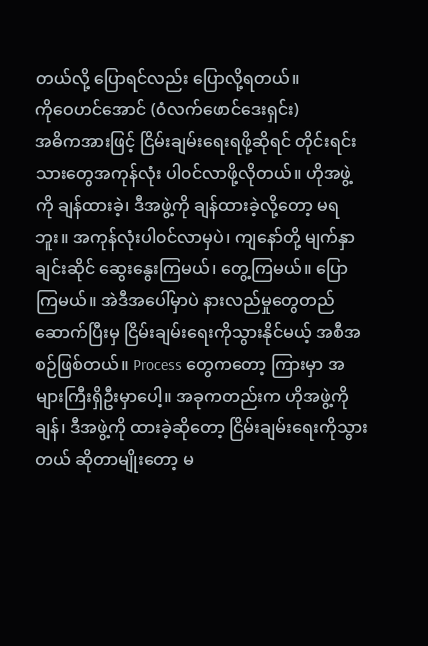တယ်လို့ ပြောရင်လည်း ပြောလို့ရတယ်။
ကိုဝေဟင်အောင် (၀ံလက်ဖောင်ဒေးရှင်း)
အဓိကအားဖြင့် ငြိမ်းချမ်းရေးရဖို့ဆိုရင် တိုင်းရင်းသားတွေအကုန်လုံး ပါ၀င်လာဖို့လိုတယ်။ ဟိုအဖွဲ့ကို ချန်ထားခဲ့၊ ဒီအဖွဲ့ကို ချန်ထားခဲ့လို့တော့ မရဘူး။ အကုန်လုံးပါ၀င်လာမှပဲ၊ ကျနော်တို့ မျက်နှာချင်းဆိုင် ဆွေးနွေးကြမယ်၊ တွေ့ကြမယ်။ ပြောကြမယ်။ အဲဒီအပေါ်မှာပဲ နားလည်မှုတွေတည်ဆောက်ပြီးမှ ငြိမ်းချမ်းရေးကိုသွားနိုင်မယ့် အစီအစဉ်ဖြစ်တယ်။ Process တွေကတော့ ကြားမှာ အများကြီးရှိဦးမှာပေါ့။ အခုကတည်းက ဟိုအဖွဲ့ကို ချန်၊ ဒီအဖွဲ့ကို ထားခဲ့ဆိုတော့ ငြိမ်းချမ်းရေးကိုသွားတယ် ဆိုတာမျိုးတော့ မ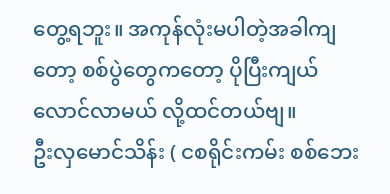တွေ့ရဘူး။ အကုန်လုံးမပါတဲ့အခါကျတော့ စစ်ပွဲတွေကတော့ ပိုပြီးကျယ်လောင်လာမယ် လို့ထင်တယ်ဗျ။
ဦးလှမောင်သိန်း ( ငစရိုင်းကမ်း စစ်ဘေး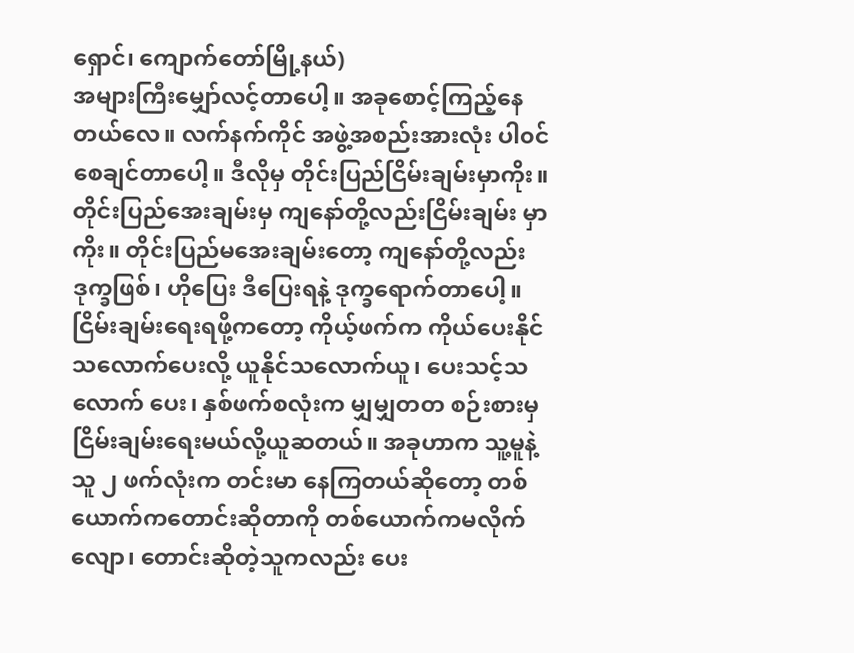ရှောင်၊ ကျောက်တော်မြို့နယ်)
အများကြီးမျှော်လင့်တာပေါ့။ အခုစောင့်ကြည့်နေတယ်လေ။ လက်နက်ကိုင် အဖွဲ့အစည်းအားလုံး ပါ၀င်စေချင်တာပေါ့။ ဒီလိုမှ တိုင်းပြည်ငြိမ်းချမ်းမှာကိုး။ တိုင်းပြည်အေးချမ်းမှ ကျနော်တို့လည်းငြိမ်းချမ်း မှာကိုး။ တိုင်းပြည်မအေးချမ်းတော့ ကျနော်တို့လည်း ဒုက္ခဖြစ်၊ ဟိုပြေး ဒီပြေးရနဲ့ ဒုက္ခရောက်တာပေါ့။ ငြိမ်းချမ်းရေးရဖို့ကတော့ ကိုယ့်ဖက်က ကိုယ်ပေးနိုင်သလောက်ပေးလို့ ယူနိုင်သလောက်ယူ၊ ပေးသင့်သလောက် ပေး၊ နှစ်ဖက်စလုံးက မျှမျှတတ စဉ်းစားမှ ငြိမ်းချမ်းရေးမယ်လို့ယူဆတယ်။ အခုဟာက သူ့မူနဲ့သူ ၂ ဖက်လုံးက တင်းမာ နေကြတယ်ဆိုတော့ တစ်ယောက်ကတောင်းဆိုတာကို တစ်ယောက်ကမလိုက်လျော၊ တောင်းဆိုတဲ့သူကလည်း ပေး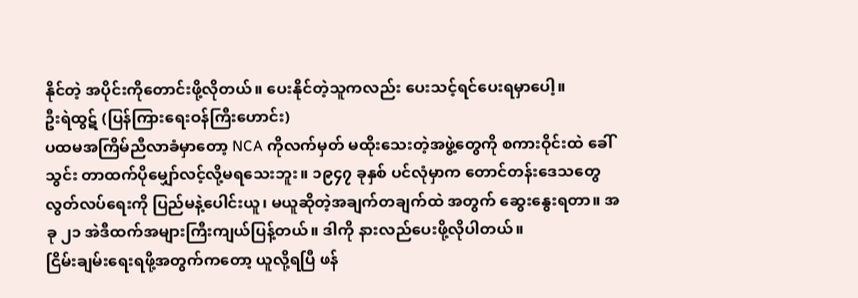နိုင်တဲ့ အပိုင်းကိုတောင်းဖို့လိုတယ်။ ပေးနိုင်တဲ့သူကလည်း ပေးသင့်ရင်ပေးရမှာပေါ့။
ဦးရဲထွဋ် (ပြန်ကြားရေးဝန်ကြီးဟောင်း)
ပထမအကြိမ်ညီလာခံမှာတော့ NCA ကိုလက်မှတ် မထိုးသေးတဲ့အဖွဲ့တွေကို စကားဝိုင်းထဲ ခေါ်သွင်း တာထက်ပိုမျှော်လင့်လို့မရသေးဘူး။ ၁၉၄၇ ခုနှစ် ပင်လုံမှာက တောင်တန်းဒေသတွေ လွတ်လပ်ရေးကို ပြည်မနဲ့ပေါင်းယူ၊ မယူဆိုတဲ့အချက်တချက်ထဲ အတွက် ဆွေးနွေးရတာ။ အခု ၂၁ အဲဒီထက်အများကြီးကျယ်ပြန့်တယ်။ ဒါကို နားလည်ပေးဖို့လိုပါတယ်။
ငြိမ်းချမ်းရေးရဖို့အတွက်ကတော့ ယူလို့ရပြီ ဖန်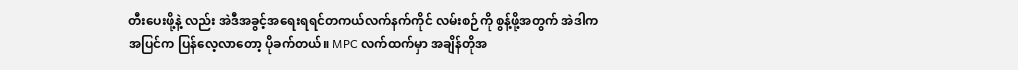တီးပေးဖို့နဲ့ လည်း အဲဒီအခွင့်အရေးရရင်တကယ်လက်နက်ကိုင် လမ်းစဉ်ကို စွန့်ဖို့အတွက် အဲဒါက
အပြင်က ပြန်လေ့လာတော့ ပိုခက်တယ်။ MPC လက်ထက်မှာ အချိန်တိုအ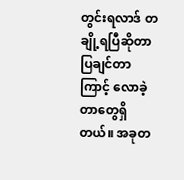တွင်းရလာဒ် တချို့ရပြီဆိုတာ ပြချင်တာကြာင့် လောခဲ့တာတွေရှိတယ်။ အခုတ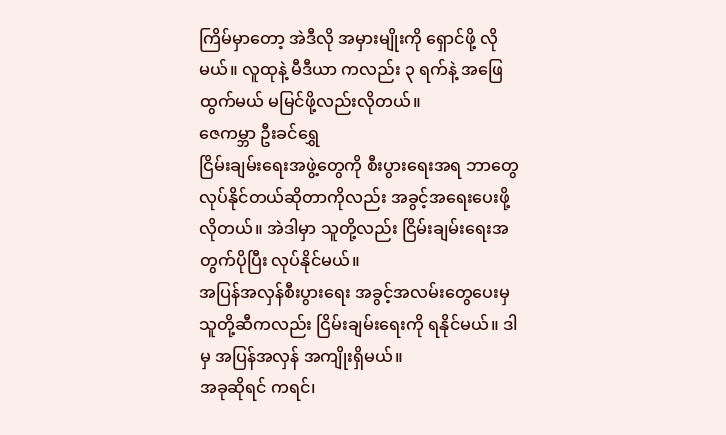ကြိမ်မှာတော့ အဲဒီလို အမှားမျိုးကို ရှောင်ဖို့ လိုမယ်။ လူထုနဲ့ မီဒီယာ ကလည်း ၃ ရက်နဲ့ အဖြေထွက်မယ် မမြင်ဖို့လည်းလိုတယ်။
ဇေကမ္ဘာ ဦးခင်ရွှေ
ငြိမ်းချမ်းရေးအဖွဲ့တွေကို စီးပွားရေးအရ ဘာတွေ လုပ်နိုင်တယ်ဆိုတာကိုလည်း အခွင့်အရေးပေးဖို့လိုတယ်။ အဲဒါမှာ သူတို့လည်း ငြိမ်းချမ်းရေးအတွက်ပိုပြီး လုပ်နိုင်မယ်။
အပြန်အလှန်စီးပွားရေး အခွင့်အလမ်းတွေပေးမှ သူတို့ဆီကလည်း ငြိမ်းချမ်းရေးကို ရနိုင်မယ်။ ဒါမှ အပြန်အလှန် အကျိုးရှိမယ်။
အခုဆိုရင် ကရင်၊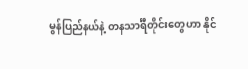မွန်ပြည်နယ်နဲ့ တနသာင်္ရီတိုင်းတွေဟာ နိုင်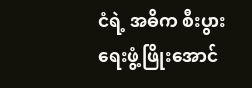ငံရဲ့ အဓိက စီးပွားရေးဖွံ့ဖြိုးအောင်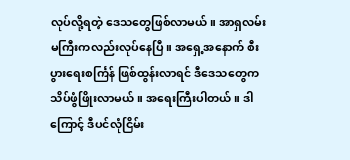လုပ်လို့ရတဲ့ ဒေသတွေဖြစ်လာမယ်။ အာရှလမ်းမကြီးကလည်းလုပ်နေပြီ။ အရှေ့အနောက် စီးပွားရေးစင်္ကြန် ဖြစ်ထွန်းလာရင် ဒီဒေသတွေက သိပ်ဖွံဖြိုးလာမယ်။ အရေးကြီးပါတယ်။ ဒါကြောင့် ဒီပင်လုံငြိမ်း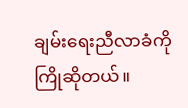ချမ်းရေးညီလာခံကို ကြိုဆိုတယ်။